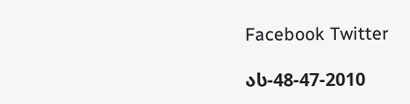Facebook Twitter

ას-48-47-2010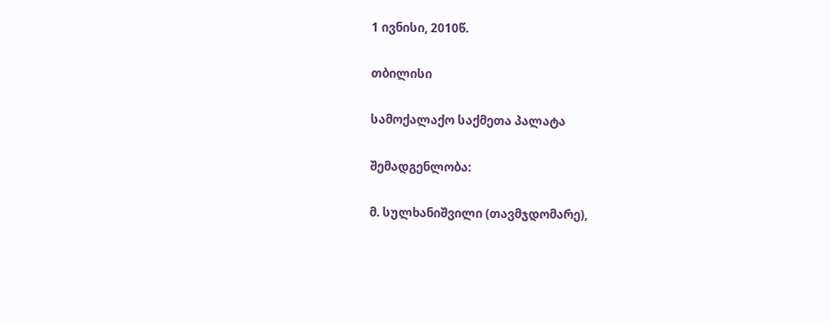1 ივნისი, 2010წ.

თბილისი

სამოქალაქო საქმეთა პალატა

შემადგენლობა:

მ. სულხანიშვილი (თავმჯდომარე),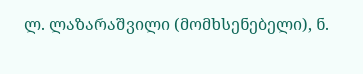ლ. ლაზარაშვილი (მომხსენებელი), ნ.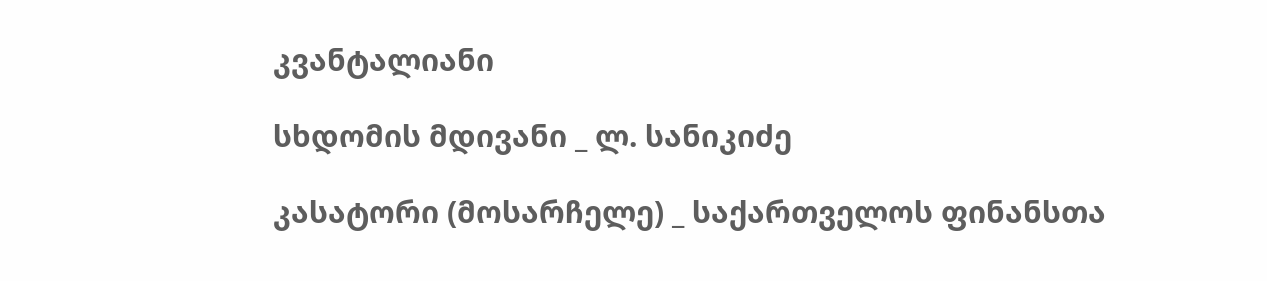კვანტალიანი

სხდომის მდივანი _ ლ. სანიკიძე

კასატორი (მოსარჩელე) _ საქართველოს ფინანსთა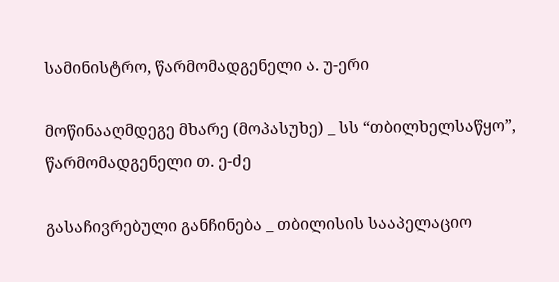სამინისტრო, წარმომადგენელი ა. უ-ერი

მოწინააღმდეგე მხარე (მოპასუხე) _ სს “თბილხელსაწყო”, წარმომადგენელი თ. ე-ძე

გასაჩივრებული განჩინება _ თბილისის სააპელაციო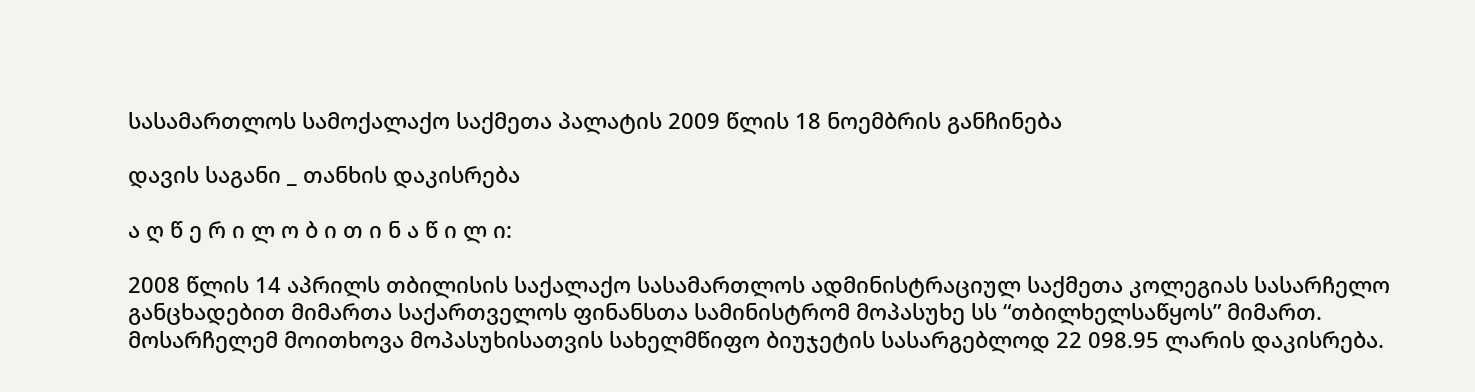სასამართლოს სამოქალაქო საქმეთა პალატის 2009 წლის 18 ნოემბრის განჩინება

დავის საგანი _ თანხის დაკისრება

ა ღ წ ე რ ი ლ ო ბ ი თ ი ნ ა წ ი ლ ი:

2008 წლის 14 აპრილს თბილისის საქალაქო სასამართლოს ადმინისტრაციულ საქმეთა კოლეგიას სასარჩელო განცხადებით მიმართა საქართველოს ფინანსთა სამინისტრომ მოპასუხე სს “თბილხელსაწყოს” მიმართ. მოსარჩელემ მოითხოვა მოპასუხისათვის სახელმწიფო ბიუჯეტის სასარგებლოდ 22 098.95 ლარის დაკისრება.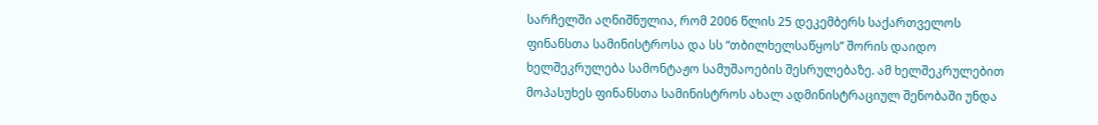სარჩელში აღნიშნულია, რომ 2006 წლის 25 დეკემბერს საქართველოს ფინანსთა სამინისტროსა და სს “თბილხელსაწყოს” შორის დაიდო ხელშეკრულება სამონტაჟო სამუშაოების შესრულებაზე. ამ ხელშეკრულებით მოპასუხეს ფინანსთა სამინისტროს ახალ ადმინისტრაციულ შენობაში უნდა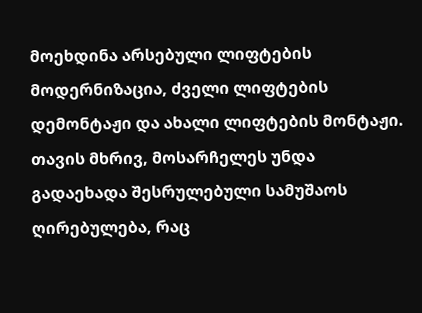მოეხდინა არსებული ლიფტების მოდერნიზაცია, ძველი ლიფტების დემონტაჟი და ახალი ლიფტების მონტაჟი. თავის მხრივ, მოსარჩელეს უნდა გადაეხადა შესრულებული სამუშაოს ღირებულება, რაც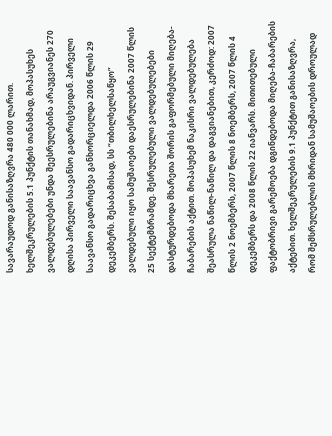სავარაუდოდ განისაზღვრა 480 000 ლარით. ხელშეკრულების 5.1 პუნქტის თანახმად, მოპასუხეს ვალდებულებები უნდა შეესრულებინა არაუგვიანეს 270 დღისა პირველი საავანსო გადარიცხვიდან. პირველი საავანსო გადარიცხვა განხორციელდა 2006 წლის 29 დეკემბერს. შესაბამისად, სს “თბილხელსაწყო” ვალდებული იყო სამუშაოები დაესრულებინა 2007 წლის 25 სექტემბრამდე. შესრულებული ვალდებულებები დასტურდებოდა მხარეთა შორის გაფორმებული მიღება-ჩაბარების აქტით. მოპასუხემ ნაკისრი ვალდებულება შეასრულა ნაწილ-ნაწილ და დაგვიანებით, კერძოდ: 2007 წლის 2 ნოემბერს, 2007 წლის 8 ნოემბერს, 2007 წლის 4 დეკემბერს და 2008 წლის 22 იანვარს. მითითებული ფაქტობრივი გარემოება დგინდებოდა მიღება-ჩაბარების აქტებით. ხელშეკრულების 9.1 პუნქტით განისაზღვრა, რომ შემსრულებლის მხრიდან სამუშაოების დროულად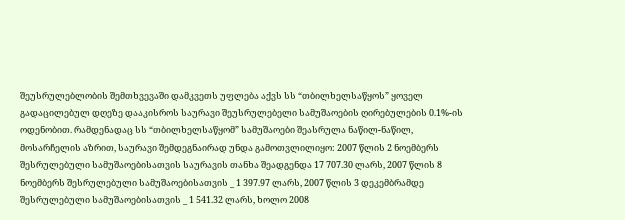შეუსრულებლობის შემთხვევაში დამკვეთს უფლება აქვს სს “თბილხელსაწყოს” ყოველ გადაცილებულ დღეზე დააკისროს საურავი შეუსრულებელი სამუშაოების ღირებულების 0.1%-ის ოდენობით. რამდენადაც სს “თბილხელსაწყომ” სამუშაოები შეასრულა ნაწილ-ნაწილ, მოსარჩელის აზრით, საურავი შემდეგნაირად უნდა გამოთვლილიყო: 2007 წლის 2 ნოემბერს შესრულებული სამუშაოებისათვის საურავის თანხა შეადგენდა 17 707.30 ლარს, 2007 წლის 8 ნოემბერს შესრულებული სამუშაოებისათვის _ 1 397.97 ლარს, 2007 წლის 3 დეკემბრამდე შესრულებული სამუშაოებისათვის _ 1 541.32 ლარს, ხოლო 2008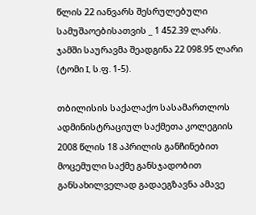წლის 22 იანვარს შესრულებული სამუშაოებისათვის _ 1 452.39 ლარს. ჯამში საურავმა შეადგინა 22 098.95 ლარი (ტომი I, ს.ფ. 1-5).

თბილისის საქალაქო სასამართლოს ადმინისტრაციულ საქმეთა კოლეგიის 2008 წლის 18 აპრილის განჩინებით მოცემული საქმე განსჯადობით განსახილველად გადაეგზავნა ამავე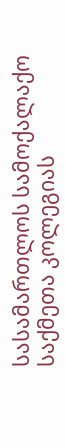სასამართლოს სამოქალაქო საქმეთა კოლეგიას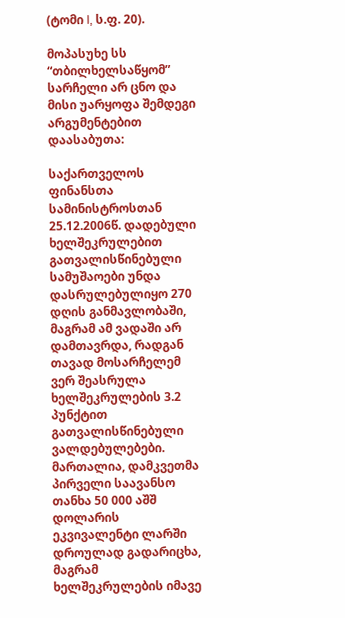(ტომი I, ს.ფ. 20).

მოპასუხე სს “თბილხელსაწყომ” სარჩელი არ ცნო და მისი უარყოფა შემდეგი არგუმენტებით დაასაბუთა:

საქართველოს ფინანსთა სამინისტროსთან 25.12.2006წ. დადებული ხელშეკრულებით გათვალისწინებული სამუშაოები უნდა დასრულებულიყო 270 დღის განმავლობაში, მაგრამ ამ ვადაში არ დამთავრდა, რადგან თავად მოსარჩელემ ვერ შეასრულა ხელშეკრულების 3.2 პუნქტით გათვალისწინებული ვალდებულებები. მართალია, დამკვეთმა პირველი საავანსო თანხა 50 000 აშშ დოლარის ეკვივალენტი ლარში დროულად გადარიცხა, მაგრამ ხელშეკრულების იმავე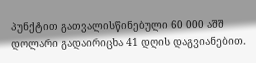პუნქტით გათვალისწინებული 60 000 აშშ დოლარი გადაირიცხა 41 დღის დაგვიანებით.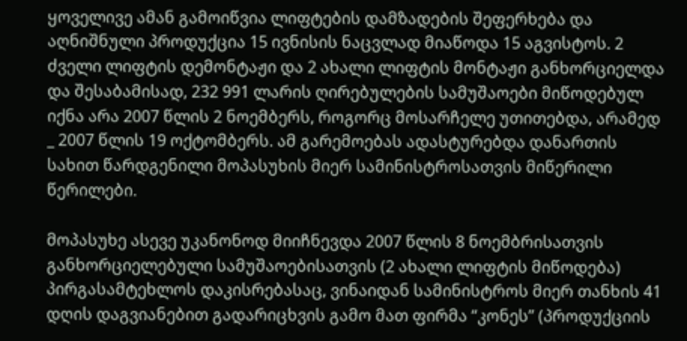ყოველივე ამან გამოიწვია ლიფტების დამზადების შეფერხება და აღნიშნული პროდუქცია 15 ივნისის ნაცვლად მიაწოდა 15 აგვისტოს. 2 ძველი ლიფტის დემონტაჟი და 2 ახალი ლიფტის მონტაჟი განხორციელდა და შესაბამისად, 232 991 ლარის ღირებულების სამუშაოები მიწოდებულ იქნა არა 2007 წლის 2 ნოემბერს, როგორც მოსარჩელე უთითებდა, არამედ _ 2007 წლის 19 ოქტომბერს. ამ გარემოებას ადასტურებდა დანართის სახით წარდგენილი მოპასუხის მიერ სამინისტროსათვის მიწერილი წერილები.

მოპასუხე ასევე უკანონოდ მიიჩნევდა 2007 წლის 8 ნოემბრისათვის განხორციელებული სამუშაოებისათვის (2 ახალი ლიფტის მიწოდება) პირგასამტეხლოს დაკისრებასაც, ვინაიდან სამინისტროს მიერ თანხის 41 დღის დაგვიანებით გადარიცხვის გამო მათ ფირმა “კონეს” (პროდუქციის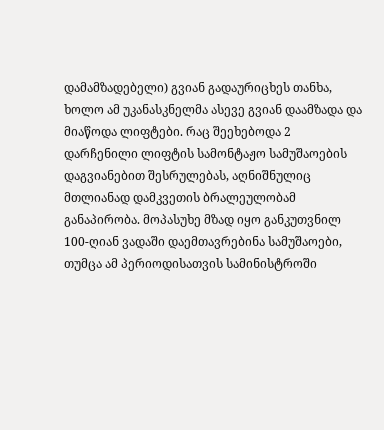დამამზადებელი) გვიან გადაურიცხეს თანხა, ხოლო ამ უკანასკნელმა ასევე გვიან დაამზადა და მიაწოდა ლიფტები. რაც შეეხებოდა 2 დარჩენილი ლიფტის სამონტაჟო სამუშაოების დაგვიანებით შესრულებას, აღნიშნულიც მთლიანად დამკვეთის ბრალეულობამ განაპირობა. მოპასუხე მზად იყო განკუთვნილ 100-ღიან ვადაში დაემთავრებინა სამუშაოები, თუმცა ამ პერიოდისათვის სამინისტროში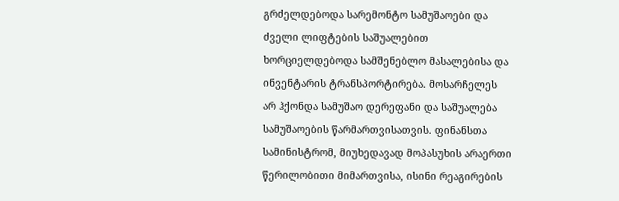გრძელდებოდა სარემონტო სამუშაოები და ძველი ლიფტების საშუალებით ხორციელდებოდა სამშენებლო მასალებისა და ინვენტარის ტრანსპორტირება. მოსარჩელეს არ ჰქონდა სამუშაო დერეფანი და საშუალება სამუშაოების წარმართვისათვის. ფინანსთა სამინისტრომ, მიუხედავად მოპასუხის არაერთი წერილობითი მიმართვისა, ისინი რეაგირების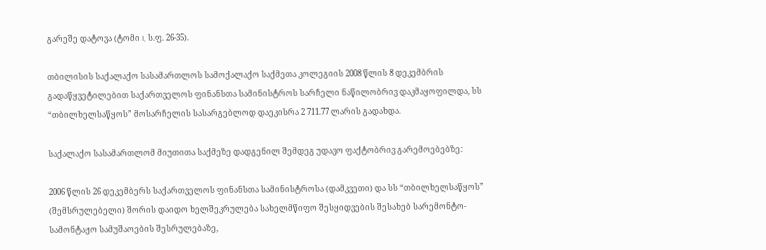გარეშე დატოვა (ტომი I, ს.ფ. 26-35).

თბილისის საქალაქო სასამართლოს სამოქალაქო საქმეთა კოლეგიის 2008 წლის 8 დეკემბრის გადაწყვეტილებით საქართველოს ფინანსთა სამინისტროს სარჩელი ნაწილობრივ დაკმაყოფილდა, სს “თბილხელსაწყოს” მოსარჩელის სასარგებლოდ დაეკისრა 2 711.77 ლარის გადახდა.

საქალაქო სასამართლომ მიუთითა საქმეზე დადგენილ შემდეგ უდავო ფაქტობრივ გარემოებებზე:

2006 წლის 26 დეკემბერს საქართველოს ფინანსთა სამინისტროსა (დამკვეთი) და სს “თბილხელსაწყოს” (შემსრულებელი) შორის დაიდო ხელშეკრულება სახელმწიფო შესყიდვების შესახებ სარემონტო-სამონტაჟო სამუშაოების შესრულებაზე,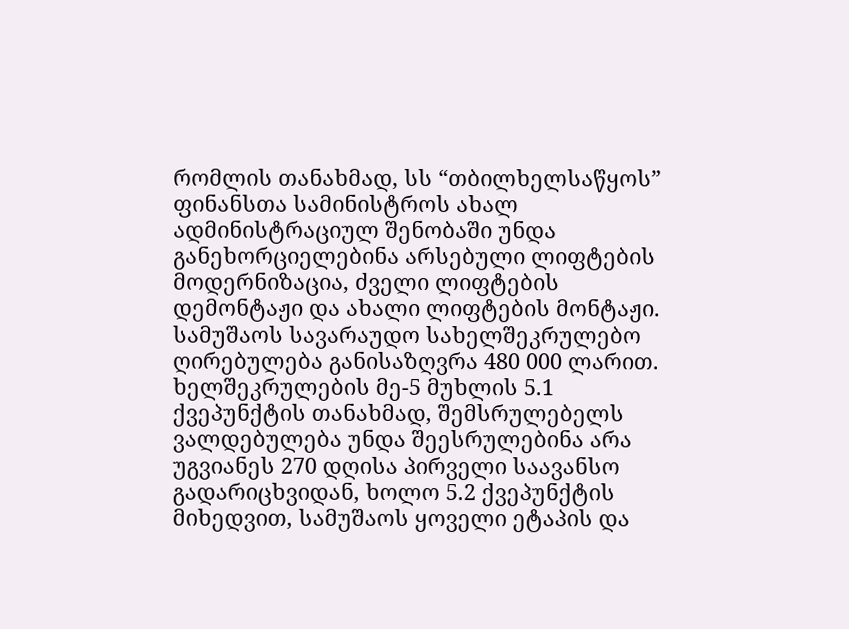რომლის თანახმად, სს “თბილხელსაწყოს” ფინანსთა სამინისტროს ახალ ადმინისტრაციულ შენობაში უნდა განეხორციელებინა არსებული ლიფტების მოდერნიზაცია, ძველი ლიფტების დემონტაჟი და ახალი ლიფტების მონტაჟი. სამუშაოს სავარაუდო სახელშეკრულებო ღირებულება განისაზღვრა 480 000 ლარით. ხელშეკრულების მე-5 მუხლის 5.1 ქვეპუნქტის თანახმად, შემსრულებელს ვალდებულება უნდა შეესრულებინა არა უგვიანეს 270 დღისა პირველი საავანსო გადარიცხვიდან, ხოლო 5.2 ქვეპუნქტის მიხედვით, სამუშაოს ყოველი ეტაპის და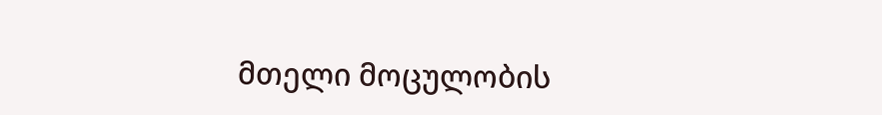მთელი მოცულობის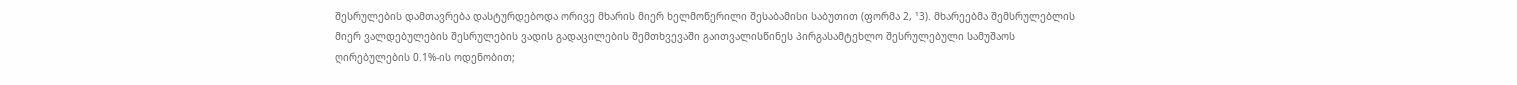შესრულების დამთავრება დასტურდებოდა ორივე მხარის მიერ ხელმოწერილი შესაბამისი საბუთით (ფორმა 2, ¹3). მხარეებმა შემსრულებლის მიერ ვალდებულების შესრულების ვადის გადაცილების შემთხვევაში გაითვალისწინეს პირგასამტეხლო შესრულებული სამუშაოს ღირებულების 0.1%-ის ოდენობით;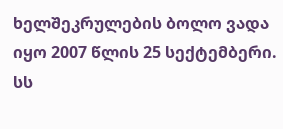ხელშეკრულების ბოლო ვადა იყო 2007 წლის 25 სექტემბერი. სს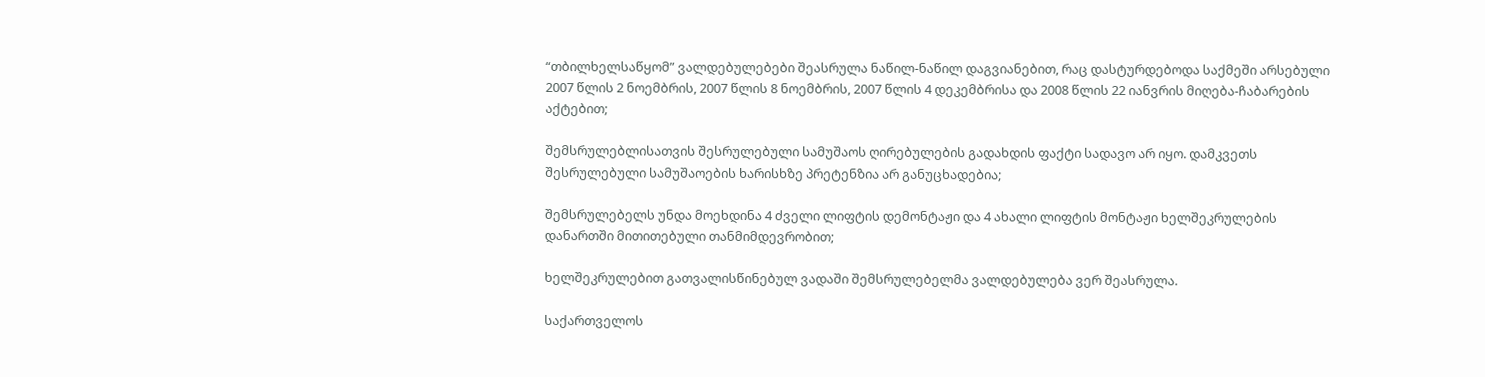“თბილხელსაწყომ” ვალდებულებები შეასრულა ნაწილ-ნაწილ დაგვიანებით, რაც დასტურდებოდა საქმეში არსებული 2007 წლის 2 ნოემბრის, 2007 წლის 8 ნოემბრის, 2007 წლის 4 დეკემბრისა და 2008 წლის 22 იანვრის მიღება-ჩაბარების აქტებით;

შემსრულებლისათვის შესრულებული სამუშაოს ღირებულების გადახდის ფაქტი სადავო არ იყო. დამკვეთს შესრულებული სამუშაოების ხარისხზე პრეტენზია არ განუცხადებია;

შემსრულებელს უნდა მოეხდინა 4 ძველი ლიფტის დემონტაჟი და 4 ახალი ლიფტის მონტაჟი ხელშეკრულების დანართში მითითებული თანმიმდევრობით;

ხელშეკრულებით გათვალისწინებულ ვადაში შემსრულებელმა ვალდებულება ვერ შეასრულა.

საქართველოს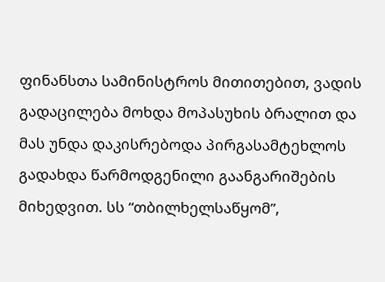ფინანსთა სამინისტროს მითითებით, ვადის გადაცილება მოხდა მოპასუხის ბრალით და მას უნდა დაკისრებოდა პირგასამტეხლოს გადახდა წარმოდგენილი გაანგარიშების მიხედვით. სს “თბილხელსაწყომ”,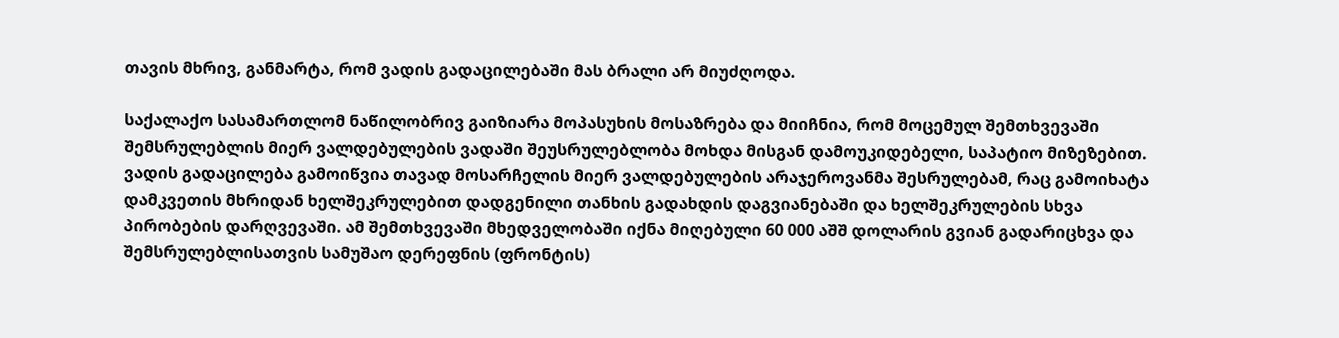თავის მხრივ, განმარტა, რომ ვადის გადაცილებაში მას ბრალი არ მიუძღოდა.

საქალაქო სასამართლომ ნაწილობრივ გაიზიარა მოპასუხის მოსაზრება და მიიჩნია, რომ მოცემულ შემთხვევაში შემსრულებლის მიერ ვალდებულების ვადაში შეუსრულებლობა მოხდა მისგან დამოუკიდებელი, საპატიო მიზეზებით. ვადის გადაცილება გამოიწვია თავად მოსარჩელის მიერ ვალდებულების არაჯეროვანმა შესრულებამ, რაც გამოიხატა დამკვეთის მხრიდან ხელშეკრულებით დადგენილი თანხის გადახდის დაგვიანებაში და ხელშეკრულების სხვა პირობების დარღვევაში. ამ შემთხვევაში მხედველობაში იქნა მიღებული 60 000 აშშ დოლარის გვიან გადარიცხვა და შემსრულებლისათვის სამუშაო დერეფნის (ფრონტის)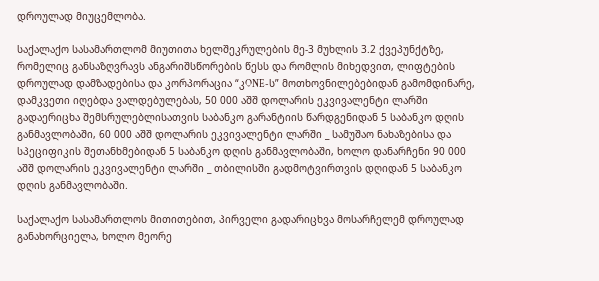დროულად მიუცემლობა.

საქალაქო სასამართლომ მიუთითა ხელშეკრულების მე-3 მუხლის 3.2 ქვეპუნქტზე, რომელიც განსაზღვრავს ანგარიშსწორების წესს და რომლის მიხედვით, ლიფტების დროულად დამზადებისა და კორპორაცია “კONE-ს” მოთხოვნილებებიდან გამომდინარე, დამკვეთი იღებდა ვალდებულებას, 50 000 აშშ დოლარის ეკვივალენტი ლარში გადაერიცხა შემსრულებლისათვის საბანკო გარანტიის წარდგენიდან 5 საბანკო დღის განმავლობაში, 60 000 აშშ დოლარის ეკვივალენტი ლარში _ სამუშაო ნახაზებისა და სპეციფიკის შეთანხმებიდან 5 საბანკო დღის განმავლობაში, ხოლო დანარჩენი 90 000 აშშ დოლარის ეკვივალენტი ლარში _ თბილისში გადმოტვირთვის დღიდან 5 საბანკო დღის განმავლობაში.

საქალაქო სასამართლოს მითითებით, პირველი გადარიცხვა მოსარჩელემ დროულად განახორციელა, ხოლო მეორე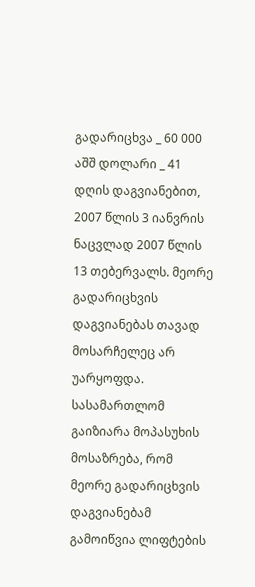გადარიცხვა _ 60 000 აშშ დოლარი _ 41 დღის დაგვიანებით, 2007 წლის 3 იანვრის ნაცვლად 2007 წლის 13 თებერვალს. მეორე გადარიცხვის დაგვიანებას თავად მოსარჩელეც არ უარყოფდა. სასამართლომ გაიზიარა მოპასუხის მოსაზრება, რომ მეორე გადარიცხვის დაგვიანებამ გამოიწვია ლიფტების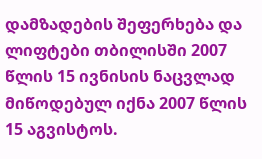დამზადების შეფერხება და ლიფტები თბილისში 2007 წლის 15 ივნისის ნაცვლად მიწოდებულ იქნა 2007 წლის 15 აგვისტოს.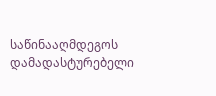საწინააღმდეგოს დამადასტურებელი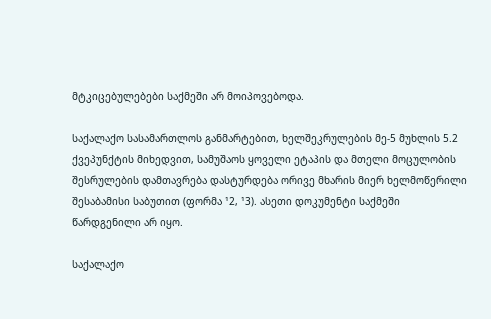მტკიცებულებები საქმეში არ მოიპოვებოდა.

საქალაქო სასამართლოს განმარტებით, ხელშეკრულების მე-5 მუხლის 5.2 ქვეპუნქტის მიხედვით, სამუშაოს ყოველი ეტაპის და მთელი მოცულობის შესრულების დამთავრება დასტურდება ორივე მხარის მიერ ხელმოწერილი შესაბამისი საბუთით (ფორმა ¹2, ¹3). ასეთი დოკუმენტი საქმეში წარდგენილი არ იყო.

საქალაქო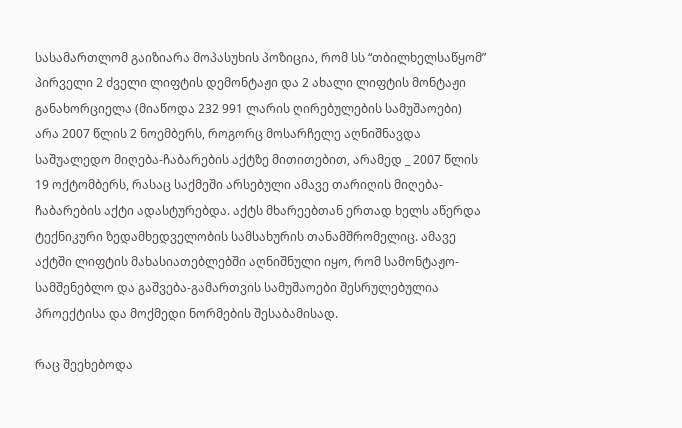სასამართლომ გაიზიარა მოპასუხის პოზიცია, რომ სს “თბილხელსაწყომ” პირველი 2 ძველი ლიფტის დემონტაჟი და 2 ახალი ლიფტის მონტაჟი განახორციელა (მიაწოდა 232 991 ლარის ღირებულების სამუშაოები) არა 2007 წლის 2 ნოემბერს, როგორც მოსარჩელე აღნიშნავდა საშუალედო მიღება-ჩაბარების აქტზე მითითებით, არამედ _ 2007 წლის 19 ოქტომბერს, რასაც საქმეში არსებული ამავე თარიღის მიღება-ჩაბარების აქტი ადასტურებდა. აქტს მხარეებთან ერთად ხელს აწერდა ტექნიკური ზედამხედველობის სამსახურის თანამშრომელიც. ამავე აქტში ლიფტის მახასიათებლებში აღნიშნული იყო, რომ სამონტაჟო-სამშენებლო და გაშვება-გამართვის სამუშაოები შესრულებულია პროექტისა და მოქმედი ნორმების შესაბამისად.

რაც შეეხებოდა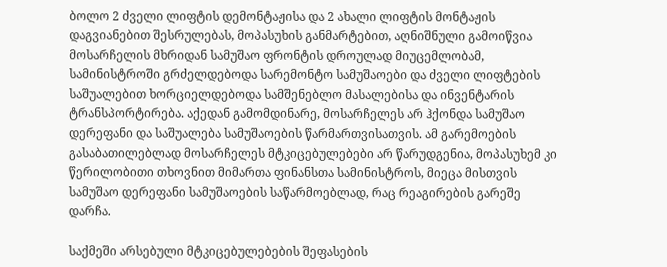ბოლო 2 ძველი ლიფტის დემონტაჟისა და 2 ახალი ლიფტის მონტაჟის დაგვიანებით შესრულებას, მოპასუხის განმარტებით, აღნიშნული გამოიწვია მოსარჩელის მხრიდან სამუშაო ფრონტის დროულად მიუცემლობამ, სამინისტროში გრძელდებოდა სარემონტო სამუშაოები და ძველი ლიფტების საშუალებით ხორციელდებოდა სამშენებლო მასალებისა და ინვენტარის ტრანსპორტირება. აქედან გამომდინარე, მოსარჩელეს არ ჰქონდა სამუშაო დერეფანი და საშუალება სამუშაოების წარმართვისათვის. ამ გარემოების გასაბათილებლად მოსარჩელეს მტკიცებულებები არ წარუდგენია, მოპასუხემ კი წერილობითი თხოვნით მიმართა ფინანსთა სამინისტროს, მიეცა მისთვის სამუშაო დერეფანი სამუშაოების საწარმოებლად, რაც რეაგირების გარეშე დარჩა.

საქმეში არსებული მტკიცებულებების შეფასების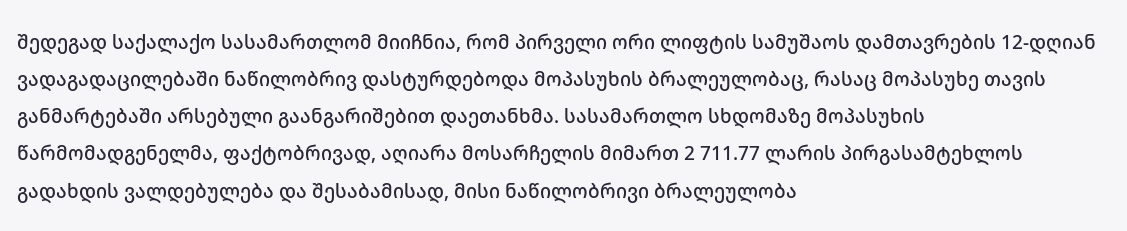შედეგად საქალაქო სასამართლომ მიიჩნია, რომ პირველი ორი ლიფტის სამუშაოს დამთავრების 12-დღიან ვადაგადაცილებაში ნაწილობრივ დასტურდებოდა მოპასუხის ბრალეულობაც, რასაც მოპასუხე თავის განმარტებაში არსებული გაანგარიშებით დაეთანხმა. სასამართლო სხდომაზე მოპასუხის წარმომადგენელმა, ფაქტობრივად, აღიარა მოსარჩელის მიმართ 2 711.77 ლარის პირგასამტეხლოს გადახდის ვალდებულება და შესაბამისად, მისი ნაწილობრივი ბრალეულობა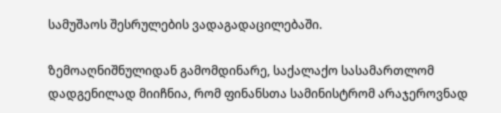სამუშაოს შესრულების ვადაგადაცილებაში.

ზემოაღნიშნულიდან გამომდინარე, საქალაქო სასამართლომ დადგენილად მიიჩნია, რომ ფინანსთა სამინისტრომ არაჯეროვნად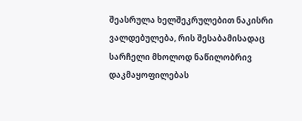შეასრულა ხელშეკრულებით ნაკისრი ვალდებულება, რის შესაბამისადაც სარჩელი მხოლოდ ნაწილობრივ დაკმაყოფილებას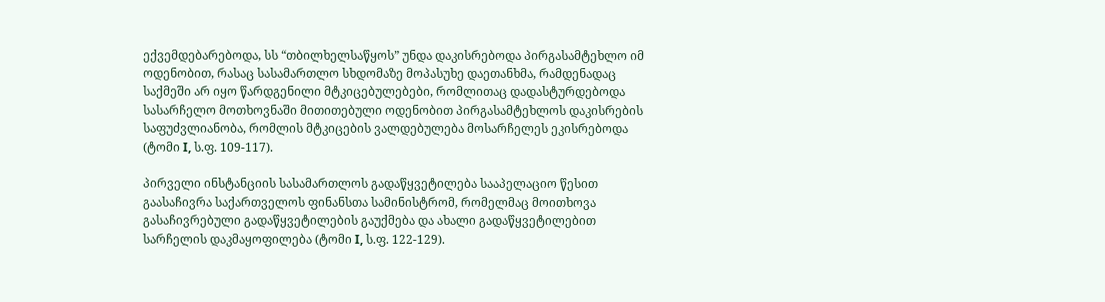ექვემდებარებოდა, სს “თბილხელსაწყოს” უნდა დაკისრებოდა პირგასამტეხლო იმ ოდენობით, რასაც სასამართლო სხდომაზე მოპასუხე დაეთანხმა, რამდენადაც საქმეში არ იყო წარდგენილი მტკიცებულებები, რომლითაც დადასტურდებოდა სასარჩელო მოთხოვნაში მითითებული ოდენობით პირგასამტეხლოს დაკისრების საფუძვლიანობა, რომლის მტკიცების ვალდებულება მოსარჩელეს ეკისრებოდა (ტომი I, ს.ფ. 109-117).

პირველი ინსტანციის სასამართლოს გადაწყვეტილება სააპელაციო წესით გაასაჩივრა საქართველოს ფინანსთა სამინისტრომ, რომელმაც მოითხოვა გასაჩივრებული გადაწყვეტილების გაუქმება და ახალი გადაწყვეტილებით სარჩელის დაკმაყოფილება (ტომი I, ს.ფ. 122-129).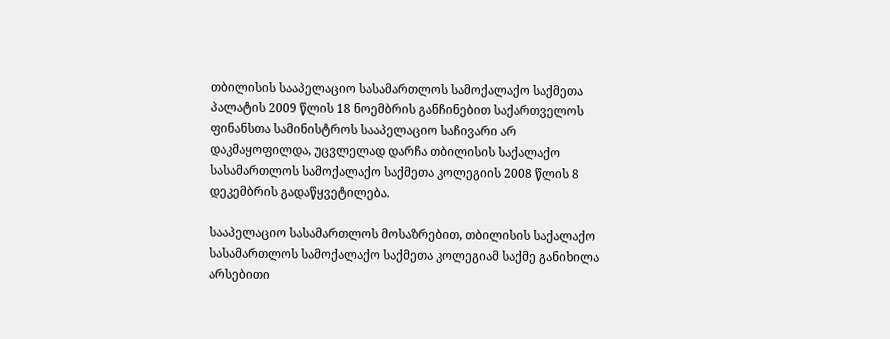თბილისის სააპელაციო სასამართლოს სამოქალაქო საქმეთა პალატის 2009 წლის 18 ნოემბრის განჩინებით საქართველოს ფინანსთა სამინისტროს სააპელაციო საჩივარი არ დაკმაყოფილდა, უცვლელად დარჩა თბილისის საქალაქო სასამართლოს სამოქალაქო საქმეთა კოლეგიის 2008 წლის 8 დეკემბრის გადაწყვეტილება.

სააპელაციო სასამართლოს მოსაზრებით, თბილისის საქალაქო სასამართლოს სამოქალაქო საქმეთა კოლეგიამ საქმე განიხილა არსებითი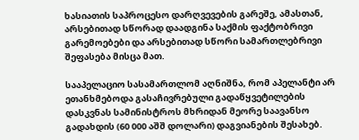ხასიათის საპროცესო დარღვევების გარეშე, ამასთან, არსებითად სწორად დაადგინა საქმის ფაქტობრივი გარემოებები და არსებითად სწორი სამართლებრივი შეფასება მისცა მათ.

სააპელაციო სასამართლომ აღნიშნა, რომ აპელანტი არ ეთანხმებოდა გასაჩივრებული გადაწყვეტილების დასკვნას სამინისტროს მხრიდან მეორე საავანსო გადახდის (60 000 აშშ დოლარი) დაგვიანების შესახებ.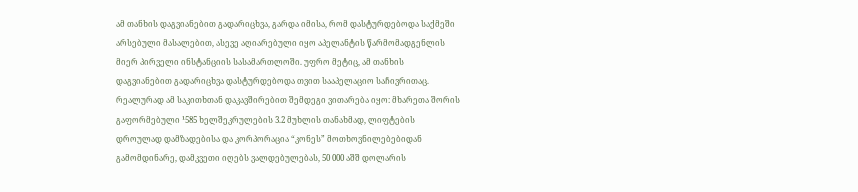ამ თანხის დაგვიანებით გადარიცხვა, გარდა იმისა, რომ დასტურდებოდა საქმეში არსებული მასალებით, ასევე აღიარებული იყო აპელანტის წარმომადგენლის მიერ პირველი ინსტანციის სასამართლოში. უფრო მეტიც, ამ თანხის დაგვიანებით გადარიცხვა დასტურდებოდა თვით სააპელაციო საჩივრითაც. რეალურად ამ საკითხთან დაკავშირებით შემდეგი ვითარება იყო: მხარეთა შორის გაფორმებული ¹585 ხელშეკრულების 3.2 მუხლის თანახმად, ლიფტების დროულად დამზადებისა და კორპორაცია “კონეს” მოთხოვნილებებიდან გამომდინარე, დამკვეთი იღებს ვალდებულებას, 50 000 აშშ დოლარის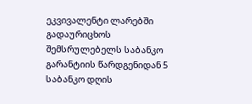ეკვივალენტი ლარებში გადაურიცხოს შემსრულებელს საბანკო გარანტიის წარდგენიდან 5 საბანკო დღის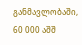განმავლობაში, 60 000 აშშ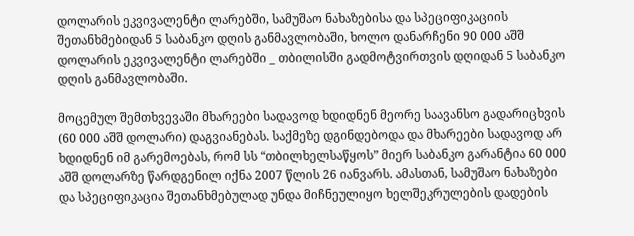დოლარის ეკვივალენტი ლარებში, სამუშაო ნახაზებისა და სპეციფიკაციის შეთანხმებიდან 5 საბანკო დღის განმავლობაში, ხოლო დანარჩენი 90 000 აშშ დოლარის ეკვივალენტი ლარებში _ თბილისში გადმოტვირთვის დღიდან 5 საბანკო დღის განმავლობაში.

მოცემულ შემთხვევაში მხარეები სადავოდ ხდიდნენ მეორე საავანსო გადარიცხვის (60 000 აშშ დოლარი) დაგვიანებას. საქმეზე დგინდებოდა და მხარეები სადავოდ არ ხდიდნენ იმ გარემოებას, რომ სს “თბილხელსაწყოს” მიერ საბანკო გარანტია 60 000 აშშ დოლარზე წარდგენილ იქნა 2007 წლის 26 იანვარს. ამასთან, სამუშაო ნახაზები და სპეციფიკაცია შეთანხმებულად უნდა მიჩნეულიყო ხელშეკრულების დადების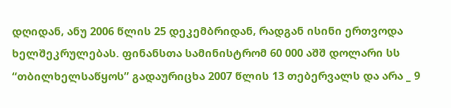დღიდან, ანუ 2006 წლის 25 დეკემბრიდან, რადგან ისინი ერთვოდა ხელშეკრულებას. ფინანსთა სამინისტრომ 60 000 აშშ დოლარი სს “თბილხელსაწყოს” გადაურიცხა 2007 წლის 13 თებერვალს და არა _ 9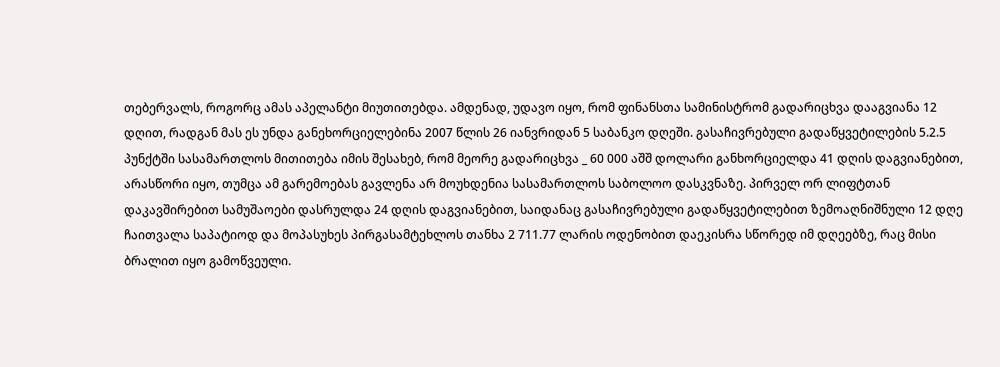თებერვალს, როგორც ამას აპელანტი მიუთითებდა. ამდენად, უდავო იყო, რომ ფინანსთა სამინისტრომ გადარიცხვა დააგვიანა 12 დღით, რადგან მას ეს უნდა განეხორციელებინა 2007 წლის 26 იანვრიდან 5 საბანკო დღეში. გასაჩივრებული გადაწყვეტილების 5.2.5 პუნქტში სასამართლოს მითითება იმის შესახებ, რომ მეორე გადარიცხვა _ 60 000 აშშ დოლარი განხორციელდა 41 დღის დაგვიანებით, არასწორი იყო, თუმცა ამ გარემოებას გავლენა არ მოუხდენია სასამართლოს საბოლოო დასკვნაზე. პირველ ორ ლიფტთან დაკავშირებით სამუშაოები დასრულდა 24 დღის დაგვიანებით, საიდანაც გასაჩივრებული გადაწყვეტილებით ზემოაღნიშნული 12 დღე ჩაითვალა საპატიოდ და მოპასუხეს პირგასამტეხლოს თანხა 2 711.77 ლარის ოდენობით დაეკისრა სწორედ იმ დღეებზე, რაც მისი ბრალით იყო გამოწვეული.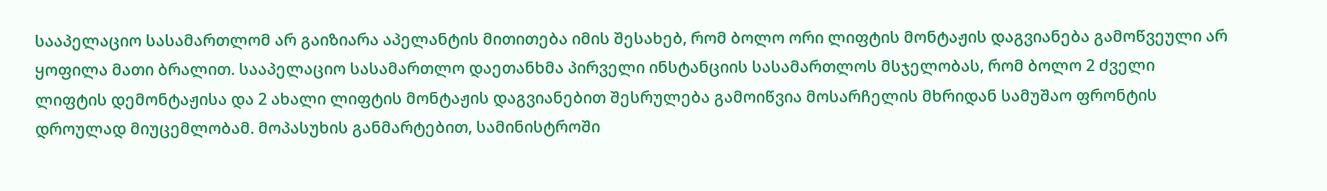სააპელაციო სასამართლომ არ გაიზიარა აპელანტის მითითება იმის შესახებ, რომ ბოლო ორი ლიფტის მონტაჟის დაგვიანება გამოწვეული არ ყოფილა მათი ბრალით. სააპელაციო სასამართლო დაეთანხმა პირველი ინსტანციის სასამართლოს მსჯელობას, რომ ბოლო 2 ძველი ლიფტის დემონტაჟისა და 2 ახალი ლიფტის მონტაჟის დაგვიანებით შესრულება გამოიწვია მოსარჩელის მხრიდან სამუშაო ფრონტის დროულად მიუცემლობამ. მოპასუხის განმარტებით, სამინისტროში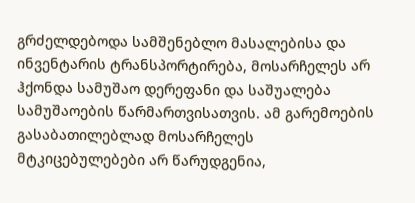გრძელდებოდა სამშენებლო მასალებისა და ინვენტარის ტრანსპორტირება, მოსარჩელეს არ ჰქონდა სამუშაო დერეფანი და საშუალება სამუშაოების წარმართვისათვის. ამ გარემოების გასაბათილებლად მოსარჩელეს მტკიცებულებები არ წარუდგენია,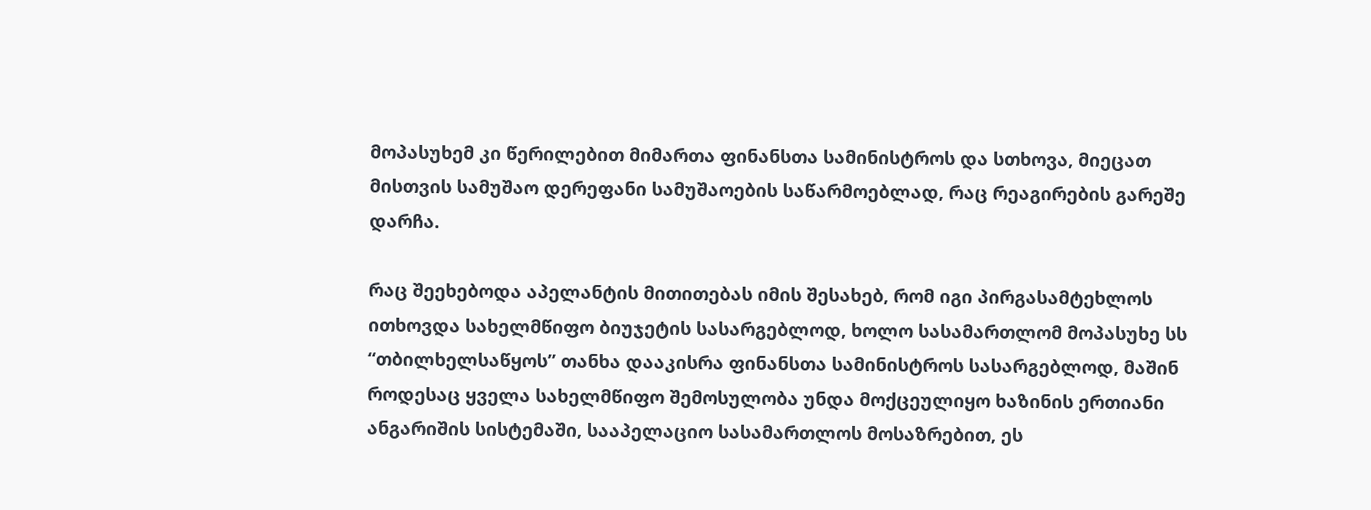მოპასუხემ კი წერილებით მიმართა ფინანსთა სამინისტროს და სთხოვა, მიეცათ მისთვის სამუშაო დერეფანი სამუშაოების საწარმოებლად, რაც რეაგირების გარეშე დარჩა.

რაც შეეხებოდა აპელანტის მითითებას იმის შესახებ, რომ იგი პირგასამტეხლოს ითხოვდა სახელმწიფო ბიუჯეტის სასარგებლოდ, ხოლო სასამართლომ მოპასუხე სს “თბილხელსაწყოს” თანხა დააკისრა ფინანსთა სამინისტროს სასარგებლოდ, მაშინ როდესაც ყველა სახელმწიფო შემოსულობა უნდა მოქცეულიყო ხაზინის ერთიანი ანგარიშის სისტემაში, სააპელაციო სასამართლოს მოსაზრებით, ეს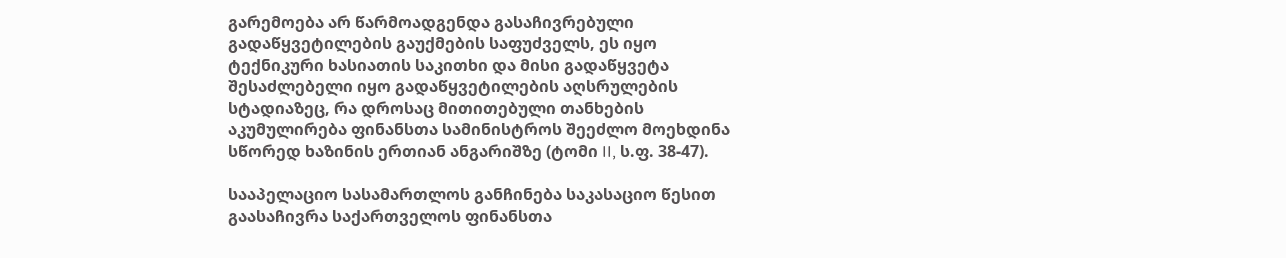გარემოება არ წარმოადგენდა გასაჩივრებული გადაწყვეტილების გაუქმების საფუძველს, ეს იყო ტექნიკური ხასიათის საკითხი და მისი გადაწყვეტა შესაძლებელი იყო გადაწყვეტილების აღსრულების სტადიაზეც, რა დროსაც მითითებული თანხების აკუმულირება ფინანსთა სამინისტროს შეეძლო მოეხდინა სწორედ ხაზინის ერთიან ანგარიშზე (ტომი II, ს.ფ. 38-47).

სააპელაციო სასამართლოს განჩინება საკასაციო წესით გაასაჩივრა საქართველოს ფინანსთა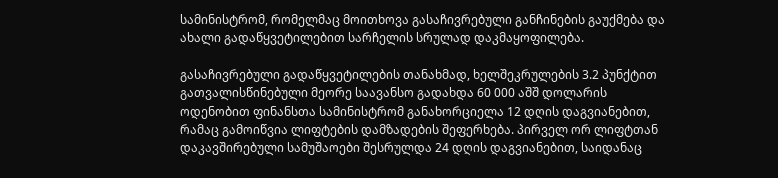სამინისტრომ, რომელმაც მოითხოვა გასაჩივრებული განჩინების გაუქმება და ახალი გადაწყვეტილებით სარჩელის სრულად დაკმაყოფილება.

გასაჩივრებული გადაწყვეტილების თანახმად, ხელშეკრულების 3.2 პუნქტით გათვალისწინებული მეორე საავანსო გადახდა 60 000 აშშ დოლარის ოდენობით ფინანსთა სამინისტრომ განახორციელა 12 დღის დაგვიანებით, რამაც გამოიწვია ლიფტების დამზადების შეფერხება. პირველ ორ ლიფტთან დაკავშირებული სამუშაოები შესრულდა 24 დღის დაგვიანებით, საიდანაც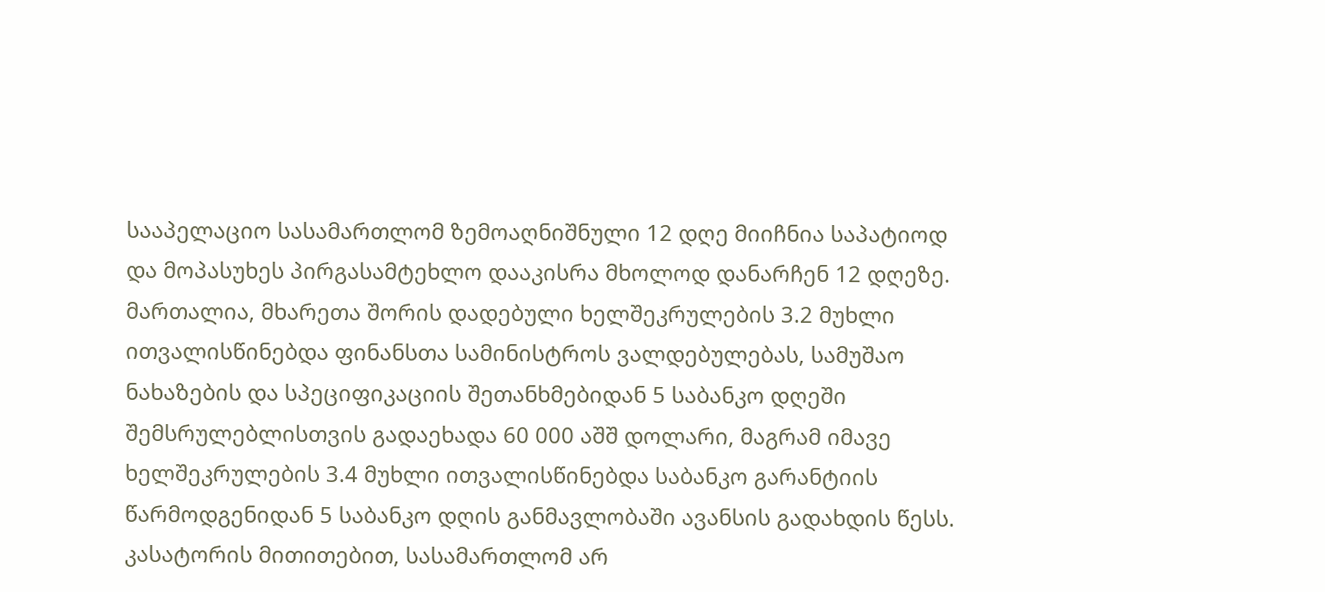სააპელაციო სასამართლომ ზემოაღნიშნული 12 დღე მიიჩნია საპატიოდ და მოპასუხეს პირგასამტეხლო დააკისრა მხოლოდ დანარჩენ 12 დღეზე. მართალია, მხარეთა შორის დადებული ხელშეკრულების 3.2 მუხლი ითვალისწინებდა ფინანსთა სამინისტროს ვალდებულებას, სამუშაო ნახაზების და სპეციფიკაციის შეთანხმებიდან 5 საბანკო დღეში შემსრულებლისთვის გადაეხადა 60 000 აშშ დოლარი, მაგრამ იმავე ხელშეკრულების 3.4 მუხლი ითვალისწინებდა საბანკო გარანტიის წარმოდგენიდან 5 საბანკო დღის განმავლობაში ავანსის გადახდის წესს. კასატორის მითითებით, სასამართლომ არ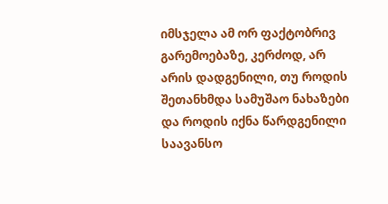იმსჯელა ამ ორ ფაქტობრივ გარემოებაზე, კერძოდ, არ არის დადგენილი, თუ როდის შეთანხმდა სამუშაო ნახაზები და როდის იქნა წარდგენილი საავანსო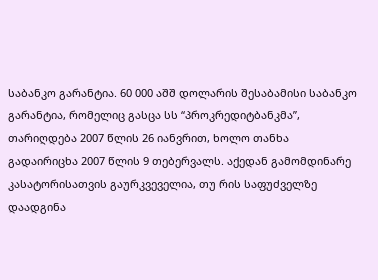საბანკო გარანტია. 60 000 აშშ დოლარის შესაბამისი საბანკო გარანტია, რომელიც გასცა სს “პროკრედიტბანკმა”, თარიღდება 2007 წლის 26 იანვრით, ხოლო თანხა გადაირიცხა 2007 წლის 9 თებერვალს. აქედან გამომდინარე კასატორისათვის გაურკვეველია, თუ რის საფუძველზე დაადგინა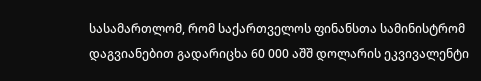სასამართლომ, რომ საქართველოს ფინანსთა სამინისტრომ დაგვიანებით გადარიცხა 60 000 აშშ დოლარის ეკვივალენტი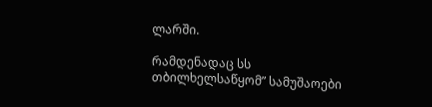ლარში.

რამდენადაც სს თბილხელსაწყომ” სამუშაოები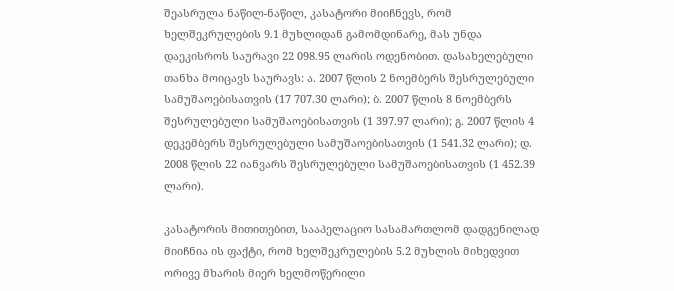შეასრულა ნაწილ-ნაწილ, კასატორი მიიჩნევს, რომ ხელშეკრულების 9.1 მუხლიდან გამომდინარე, მას უნდა დაეკისროს საურავი 22 098.95 ლარის ოდენობით. დასახელებული თანხა მოიცავს საურავს: ა. 2007 წლის 2 ნოემბერს შესრულებული სამუშაოებისათვის (17 707.30 ლარი); ბ. 2007 წლის 8 ნოემბერს შესრულებული სამუშაოებისათვის (1 397.97 ლარი); გ. 2007 წლის 4 დეკემბერს შესრულებული სამუშაოებისათვის (1 541.32 ლარი); დ. 2008 წლის 22 იანვარს შესრულებული სამუშაოებისათვის (1 452.39 ლარი).

კასატორის მითითებით, სააპელაციო სასამართლომ დადგენილად მიიჩნია ის ფაქტი, რომ ხელშეკრულების 5.2 მუხლის მიხედვით ორივე მხარის მიერ ხელმოწერილი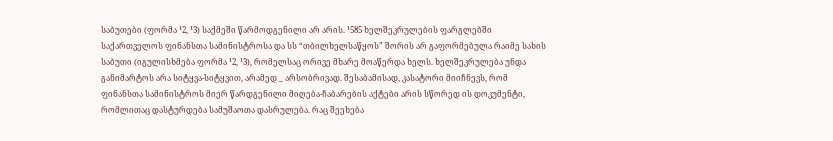საბუთები (ფორმა ¹2, ¹3) საქმეში წარმოდგენილი არ არის. ¹585 ხელშეკრულების ფარგლებში საქართველოს ფინანსთა სამინისტროსა და სს “თბილხელსაწყოს” შორის არ გაფორმებულა რაიმე სახის საბუთი (იგულისხმება ფორმა ¹2, ¹3), რომელსაც ორივე მხარე მოაწერდა ხელს. ხელშეკრულება უნდა განიმარტოს არა სიტყვა-სიტყვით, არამედ _ არსობრივად. შესაბამისად, კასატორი მიიჩნევს, რომ ფინანსთა სამინისტროს მიერ წარდგენილი მიღება-ჩაბარების აქტები არის სწორედ ის დოკუმენტი, რომლითაც დასტურდება სამუშაოთა დასრულება. რაც შეეხება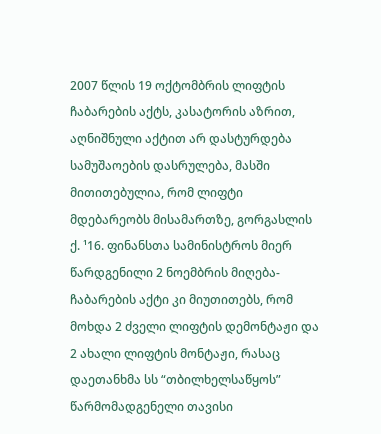2007 წლის 19 ოქტომბრის ლიფტის ჩაბარების აქტს, კასატორის აზრით, აღნიშნული აქტით არ დასტურდება სამუშაოების დასრულება, მასში მითითებულია, რომ ლიფტი მდებარეობს მისამართზე, გორგასლის ქ. ¹16. ფინანსთა სამინისტროს მიერ წარდგენილი 2 ნოემბრის მიღება-ჩაბარების აქტი კი მიუთითებს, რომ მოხდა 2 ძველი ლიფტის დემონტაჟი და 2 ახალი ლიფტის მონტაჟი, რასაც დაეთანხმა სს “თბილხელსაწყოს” წარმომადგენელი თავისი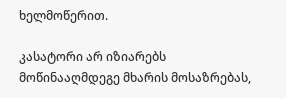ხელმოწერით.

კასატორი არ იზიარებს მოწინააღმდეგე მხარის მოსაზრებას,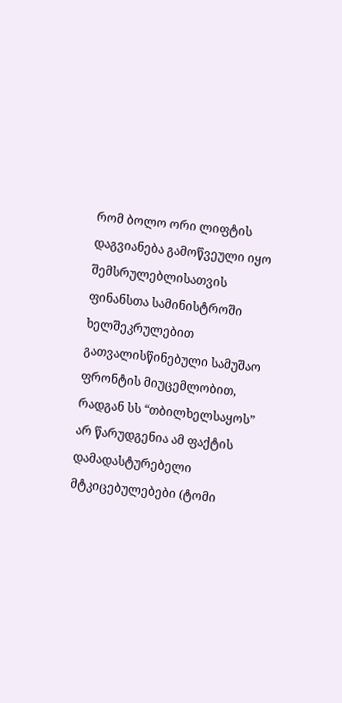რომ ბოლო ორი ლიფტის დაგვიანება გამოწვეული იყო შემსრულებლისათვის ფინანსთა სამინისტროში ხელშეკრულებით გათვალისწინებული სამუშაო ფრონტის მიუცემლობით, რადგან სს “თბილხელსაყოს” არ წარუდგენია ამ ფაქტის დამადასტურებელი მტკიცებულებები (ტომი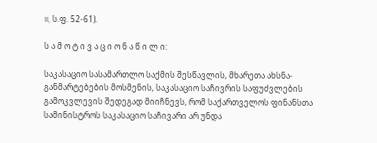II, ს.ფ. 52-61).

ს ა მ ო ტ ი ვ ა ც ი ო ნ ა წ ი ლ ი:

საკასაციო სასამართლო საქმის შესწავლის, მხარეთა ახსნა-განმარტებების მოსმენის, საკასაციო საჩივრის საფუძვლების გამოკვლევის შედეგად მიიჩნევს, რომ საქართველოს ფინანსთა სამინისტროს საკასაციო საჩივარი არ უნდა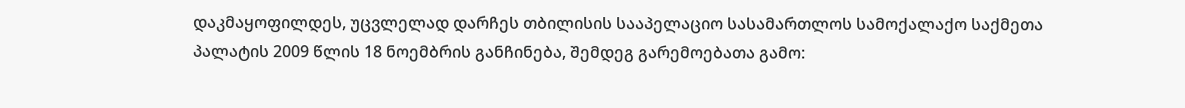დაკმაყოფილდეს, უცვლელად დარჩეს თბილისის სააპელაციო სასამართლოს სამოქალაქო საქმეთა პალატის 2009 წლის 18 ნოემბრის განჩინება, შემდეგ გარემოებათა გამო: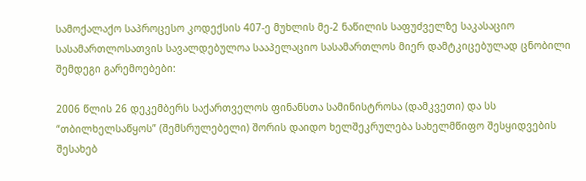სამოქალაქო საპროცესო კოდექსის 407-ე მუხლის მე-2 ნაწილის საფუძველზე საკასაციო სასამართლოსათვის სავალდებულოა სააპელაციო სასამართლოს მიერ დამტკიცებულად ცნობილი შემდეგი გარემოებები:

2006 წლის 26 დეკემბერს საქართველოს ფინანსთა სამინისტროსა (დამკვეთი) და სს “თბილხელსაწყოს” (შემსრულებელი) შორის დაიდო ხელშეკრულება სახელმწიფო შესყიდვების შესახებ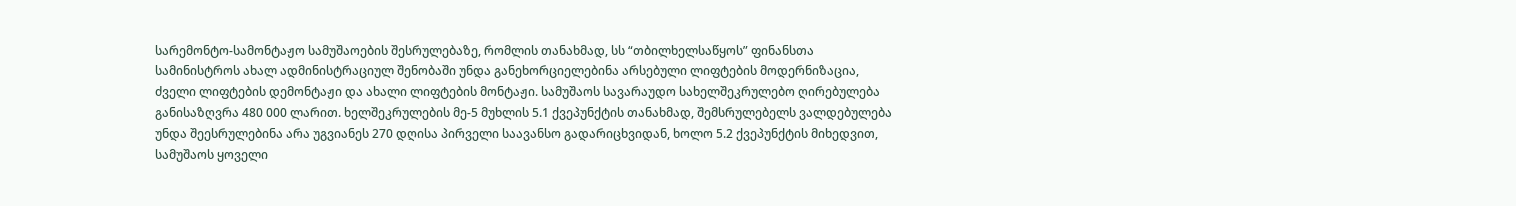სარემონტო-სამონტაჟო სამუშაოების შესრულებაზე, რომლის თანახმად, სს “თბილხელსაწყოს” ფინანსთა სამინისტროს ახალ ადმინისტრაციულ შენობაში უნდა განეხორციელებინა არსებული ლიფტების მოდერნიზაცია, ძველი ლიფტების დემონტაჟი და ახალი ლიფტების მონტაჟი. სამუშაოს სავარაუდო სახელშეკრულებო ღირებულება განისაზღვრა 480 000 ლარით. ხელშეკრულების მე-5 მუხლის 5.1 ქვეპუნქტის თანახმად, შემსრულებელს ვალდებულება უნდა შეესრულებინა არა უგვიანეს 270 დღისა პირველი საავანსო გადარიცხვიდან, ხოლო 5.2 ქვეპუნქტის მიხედვით, სამუშაოს ყოველი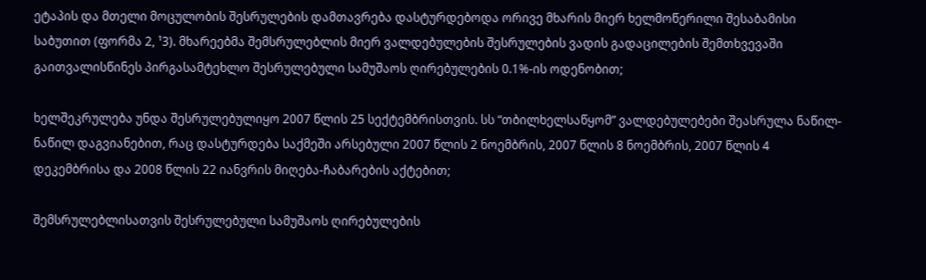ეტაპის და მთელი მოცულობის შესრულების დამთავრება დასტურდებოდა ორივე მხარის მიერ ხელმოწერილი შესაბამისი საბუთით (ფორმა 2, ¹3). მხარეებმა შემსრულებლის მიერ ვალდებულების შესრულების ვადის გადაცილების შემთხვევაში გაითვალისწინეს პირგასამტეხლო შესრულებული სამუშაოს ღირებულების 0.1%-ის ოდენობით;

ხელშეკრულება უნდა შესრულებულიყო 2007 წლის 25 სექტემბრისთვის. სს “თბილხელსაწყომ” ვალდებულებები შეასრულა ნაწილ-ნაწილ დაგვიანებით, რაც დასტურდება საქმეში არსებული 2007 წლის 2 ნოემბრის, 2007 წლის 8 ნოემბრის, 2007 წლის 4 დეკემბრისა და 2008 წლის 22 იანვრის მიღება-ჩაბარების აქტებით;

შემსრულებლისათვის შესრულებული სამუშაოს ღირებულების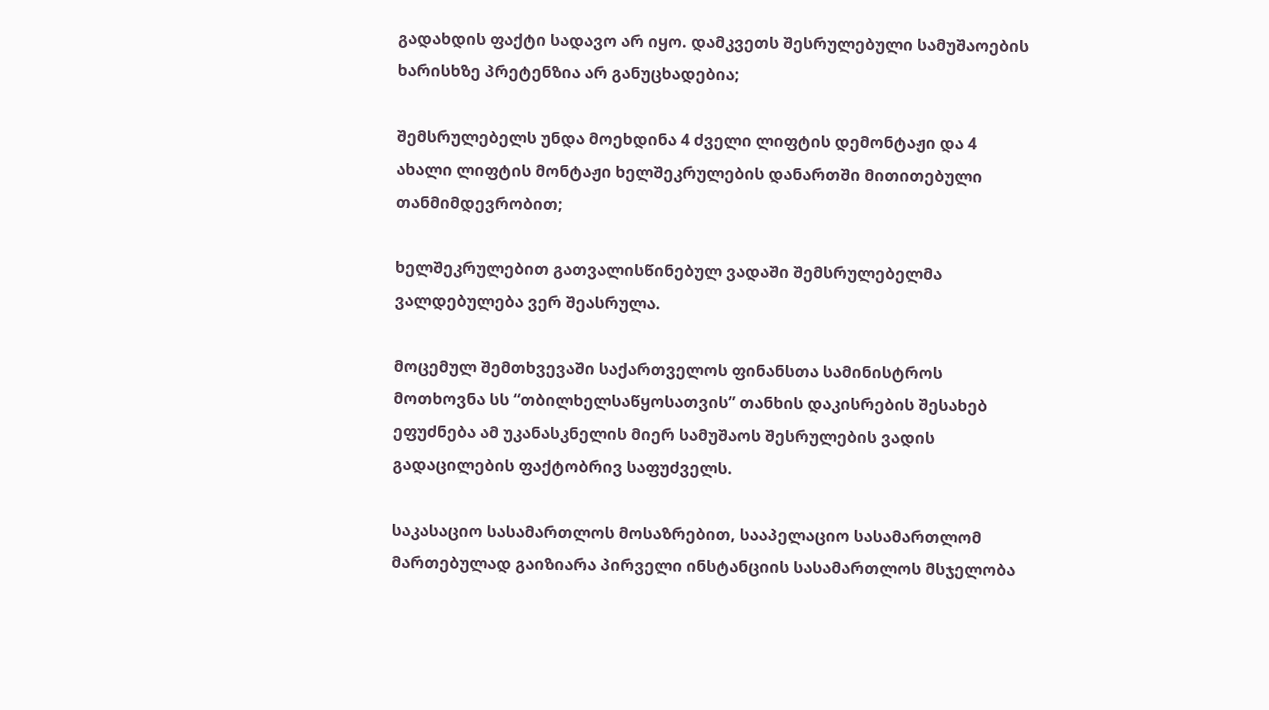გადახდის ფაქტი სადავო არ იყო. დამკვეთს შესრულებული სამუშაოების ხარისხზე პრეტენზია არ განუცხადებია;

შემსრულებელს უნდა მოეხდინა 4 ძველი ლიფტის დემონტაჟი და 4 ახალი ლიფტის მონტაჟი ხელშეკრულების დანართში მითითებული თანმიმდევრობით;

ხელშეკრულებით გათვალისწინებულ ვადაში შემსრულებელმა ვალდებულება ვერ შეასრულა.

მოცემულ შემთხვევაში საქართველოს ფინანსთა სამინისტროს მოთხოვნა სს “თბილხელსაწყოსათვის” თანხის დაკისრების შესახებ ეფუძნება ამ უკანასკნელის მიერ სამუშაოს შესრულების ვადის გადაცილების ფაქტობრივ საფუძველს.

საკასაციო სასამართლოს მოსაზრებით, სააპელაციო სასამართლომ მართებულად გაიზიარა პირველი ინსტანციის სასამართლოს მსჯელობა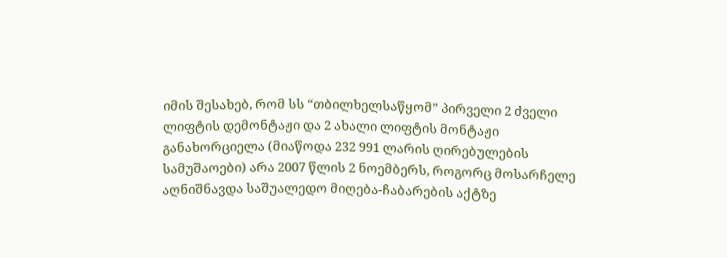იმის შესახებ, რომ სს “თბილხელსაწყომ” პირველი 2 ძველი ლიფტის დემონტაჟი და 2 ახალი ლიფტის მონტაჟი განახორციელა (მიაწოდა 232 991 ლარის ღირებულების სამუშაოები) არა 2007 წლის 2 ნოემბერს, როგორც მოსარჩელე აღნიშნავდა საშუალედო მიღება-ჩაბარების აქტზე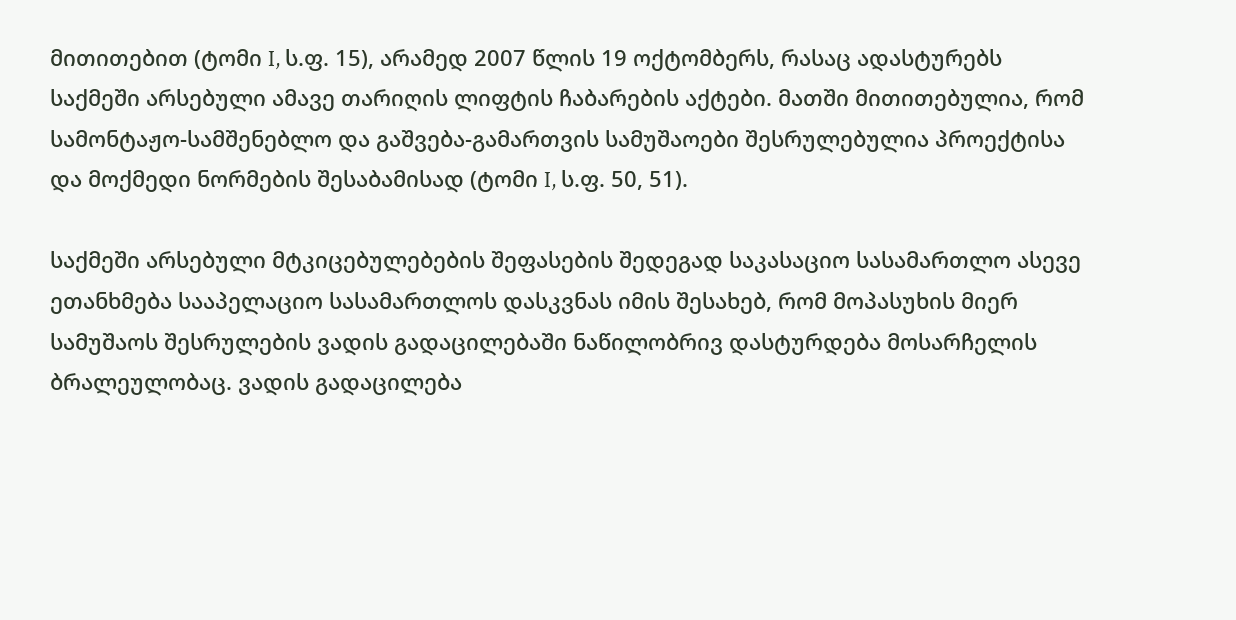მითითებით (ტომი I, ს.ფ. 15), არამედ 2007 წლის 19 ოქტომბერს, რასაც ადასტურებს საქმეში არსებული ამავე თარიღის ლიფტის ჩაბარების აქტები. მათში მითითებულია, რომ სამონტაჟო-სამშენებლო და გაშვება-გამართვის სამუშაოები შესრულებულია პროექტისა და მოქმედი ნორმების შესაბამისად (ტომი I, ს.ფ. 50, 51).

საქმეში არსებული მტკიცებულებების შეფასების შედეგად საკასაციო სასამართლო ასევე ეთანხმება სააპელაციო სასამართლოს დასკვნას იმის შესახებ, რომ მოპასუხის მიერ სამუშაოს შესრულების ვადის გადაცილებაში ნაწილობრივ დასტურდება მოსარჩელის ბრალეულობაც. ვადის გადაცილება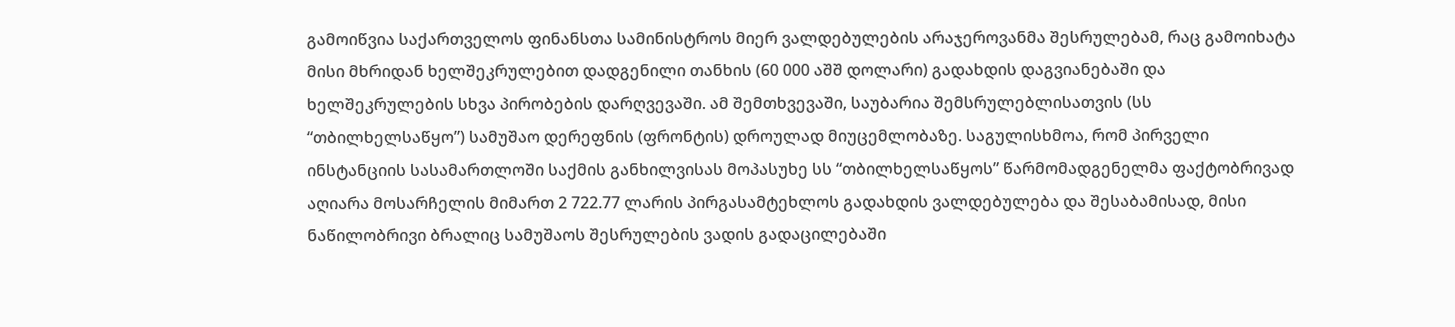გამოიწვია საქართველოს ფინანსთა სამინისტროს მიერ ვალდებულების არაჯეროვანმა შესრულებამ, რაც გამოიხატა მისი მხრიდან ხელშეკრულებით დადგენილი თანხის (60 000 აშშ დოლარი) გადახდის დაგვიანებაში და ხელშეკრულების სხვა პირობების დარღვევაში. ამ შემთხვევაში, საუბარია შემსრულებლისათვის (სს “თბილხელსაწყო”) სამუშაო დერეფნის (ფრონტის) დროულად მიუცემლობაზე. საგულისხმოა, რომ პირველი ინსტანციის სასამართლოში საქმის განხილვისას მოპასუხე სს “თბილხელსაწყოს” წარმომადგენელმა ფაქტობრივად აღიარა მოსარჩელის მიმართ 2 722.77 ლარის პირგასამტეხლოს გადახდის ვალდებულება და შესაბამისად, მისი ნაწილობრივი ბრალიც სამუშაოს შესრულების ვადის გადაცილებაში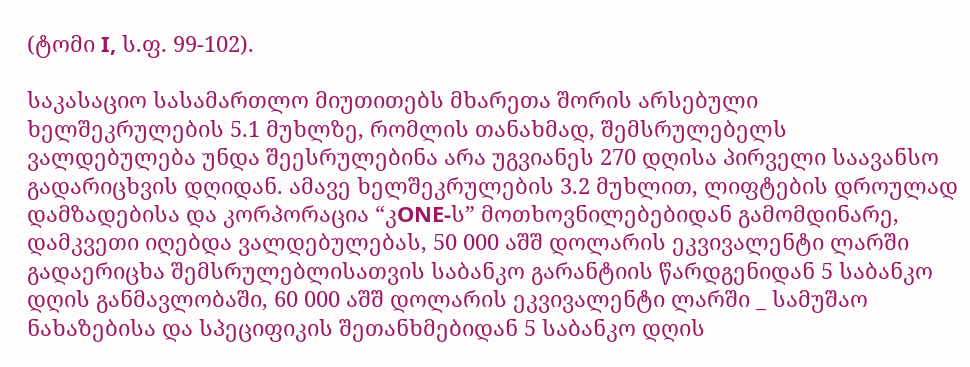(ტომი I, ს.ფ. 99-102).

საკასაციო სასამართლო მიუთითებს მხარეთა შორის არსებული ხელშეკრულების 5.1 მუხლზე, რომლის თანახმად, შემსრულებელს ვალდებულება უნდა შეესრულებინა არა უგვიანეს 270 დღისა პირველი საავანსო გადარიცხვის დღიდან. ამავე ხელშეკრულების 3.2 მუხლით, ლიფტების დროულად დამზადებისა და კორპორაცია “კONE-ს” მოთხოვნილებებიდან გამომდინარე, დამკვეთი იღებდა ვალდებულებას, 50 000 აშშ დოლარის ეკვივალენტი ლარში გადაერიცხა შემსრულებლისათვის საბანკო გარანტიის წარდგენიდან 5 საბანკო დღის განმავლობაში, 60 000 აშშ დოლარის ეკვივალენტი ლარში _ სამუშაო ნახაზებისა და სპეციფიკის შეთანხმებიდან 5 საბანკო დღის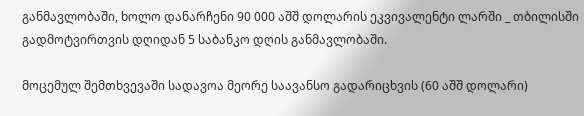განმავლობაში, ხოლო დანარჩენი 90 000 აშშ დოლარის ეკვივალენტი ლარში _ თბილისში გადმოტვირთვის დღიდან 5 საბანკო დღის განმავლობაში.

მოცემულ შემთხვევაში სადავოა მეორე საავანსო გადარიცხვის (60 აშშ დოლარი)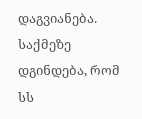დაგვიანება. საქმეზე დგინდება, რომ სს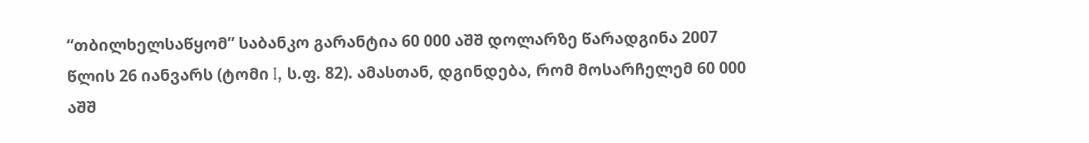“თბილხელსაწყომ” საბანკო გარანტია 60 000 აშშ დოლარზე წარადგინა 2007 წლის 26 იანვარს (ტომი I, ს.ფ. 82). ამასთან, დგინდება, რომ მოსარჩელემ 60 000 აშშ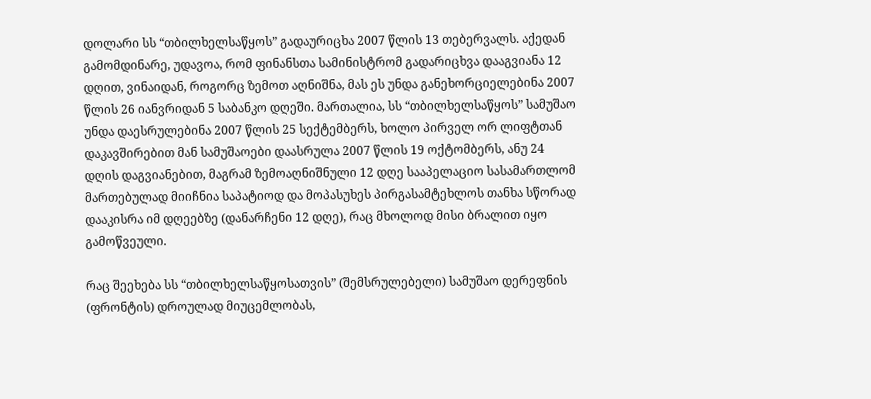დოლარი სს “თბილხელსაწყოს” გადაურიცხა 2007 წლის 13 თებერვალს. აქედან გამომდინარე, უდავოა, რომ ფინანსთა სამინისტრომ გადარიცხვა დააგვიანა 12 დღით, ვინაიდან, როგორც ზემოთ აღნიშნა, მას ეს უნდა განეხორციელებინა 2007 წლის 26 იანვრიდან 5 საბანკო დღეში. მართალია, სს “თბილხელსაწყოს” სამუშაო უნდა დაესრულებინა 2007 წლის 25 სექტემბერს, ხოლო პირველ ორ ლიფტთან დაკავშირებით მან სამუშაოები დაასრულა 2007 წლის 19 ოქტომბერს, ანუ 24 დღის დაგვიანებით, მაგრამ ზემოაღნიშნული 12 დღე სააპელაციო სასამართლომ მართებულად მიიჩნია საპატიოდ და მოპასუხეს პირგასამტეხლოს თანხა სწორად დააკისრა იმ დღეებზე (დანარჩენი 12 დღე), რაც მხოლოდ მისი ბრალით იყო გამოწვეული.

რაც შეეხება სს “თბილხელსაწყოსათვის” (შემსრულებელი) სამუშაო დერეფნის (ფრონტის) დროულად მიუცემლობას,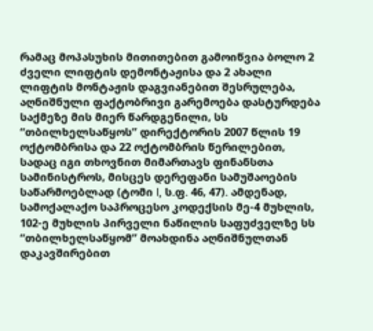რამაც მოპასუხის მითითებით გამოიწვია ბოლო 2 ძველი ლიფტის დემონტაჟისა და 2 ახალი ლიფტის მონტაჟის დაგვიანებით შესრულება, აღნიშნული ფაქტობრივი გარემოება დასტურდება საქმეზე მის მიერ წარდგენილი, სს “თბილხელსაწყოს” დირექტორის 2007 წლის 19 ოქტომბრისა და 22 ოქტომბრის წერილებით, სადაც იგი თხოვნით მიმართავს ფინანსთა სამინისტროს, მისცეს დერეფანი სამუშაოების საწარმოებლად (ტომი I, ს.ფ. 46, 47). ამდენად, სამოქალაქო საპროცესო კოდექსის მე-4 მუხლის, 102-ე მუხლის პირველი ნაწილის საფუძველზე სს “თბილხელსაწყომ” მოახდინა აღნიშნულთან დაკავშირებით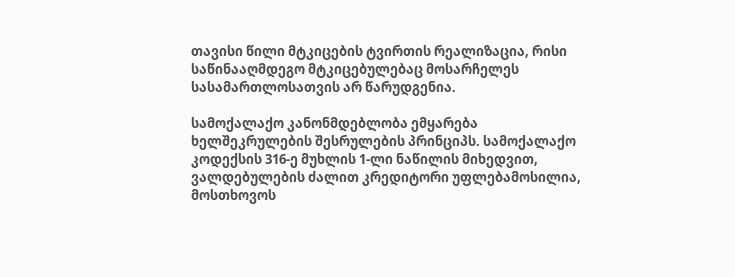თავისი წილი მტკიცების ტვირთის რეალიზაცია, რისი საწინააღმდეგო მტკიცებულებაც მოსარჩელეს სასამართლოსათვის არ წარუდგენია.

სამოქალაქო კანონმდებლობა ემყარება ხელშეკრულების შესრულების პრინციპს. სამოქალაქო კოდექსის 316-ე მუხლის 1-ლი ნაწილის მიხედვით, ვალდებულების ძალით კრედიტორი უფლებამოსილია, მოსთხოვოს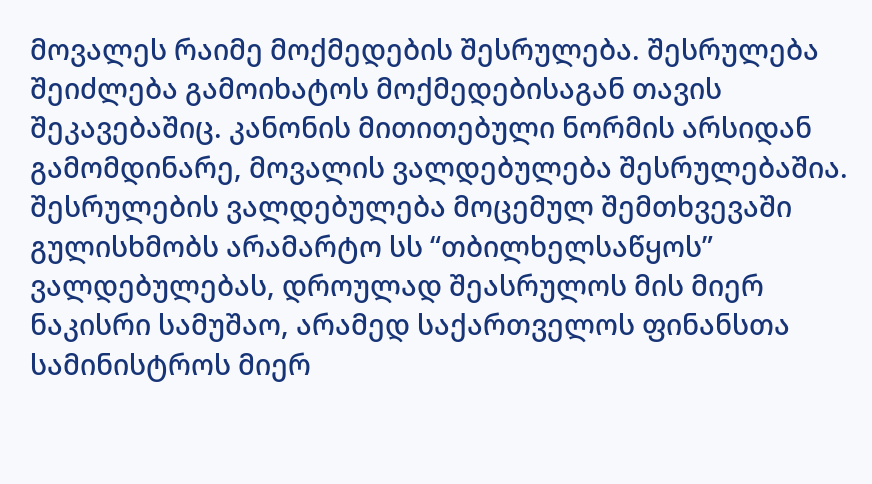მოვალეს რაიმე მოქმედების შესრულება. შესრულება შეიძლება გამოიხატოს მოქმედებისაგან თავის შეკავებაშიც. კანონის მითითებული ნორმის არსიდან გამომდინარე, მოვალის ვალდებულება შესრულებაშია. შესრულების ვალდებულება მოცემულ შემთხვევაში გულისხმობს არამარტო სს “თბილხელსაწყოს” ვალდებულებას, დროულად შეასრულოს მის მიერ ნაკისრი სამუშაო, არამედ საქართველოს ფინანსთა სამინისტროს მიერ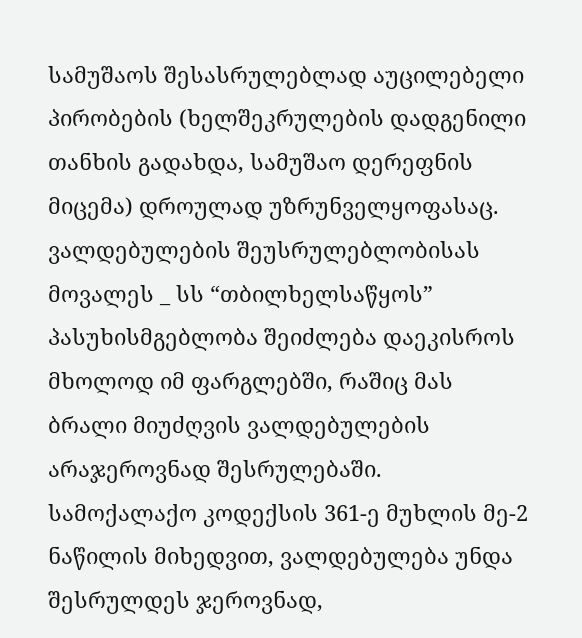სამუშაოს შესასრულებლად აუცილებელი პირობების (ხელშეკრულების დადგენილი თანხის გადახდა, სამუშაო დერეფნის მიცემა) დროულად უზრუნველყოფასაც. ვალდებულების შეუსრულებლობისას მოვალეს _ სს “თბილხელსაწყოს” პასუხისმგებლობა შეიძლება დაეკისროს მხოლოდ იმ ფარგლებში, რაშიც მას ბრალი მიუძღვის ვალდებულების არაჯეროვნად შესრულებაში. სამოქალაქო კოდექსის 361-ე მუხლის მე-2 ნაწილის მიხედვით, ვალდებულება უნდა შესრულდეს ჯეროვნად,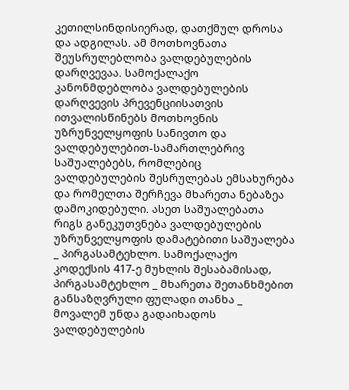კეთილსინდისიერად, დათქმულ დროსა და ადგილას. ამ მოთხოვნათა შეუსრულებლობა ვალდებულების დარღვევაა. სამოქალაქო კანონმდებლობა ვალდებულების დარღვევის პრევენციისათვის ითვალისწინებს მოთხოვნის უზრუნველყოფის სანივთო და ვალდებულებით-სამართლებრივ საშუალებებს, რომლებიც ვალდებულების შესრულებას ემსახურება და რომელთა შერჩევა მხარეთა ნებაზეა დამოკიდებული. ასეთ საშუალებათა რიგს განეკუთვნება ვალდებულების უზრუნველყოფის დამატებითი საშუალება _ პირგასამტეხლო. სამოქალაქო კოდექსის 417-ე მუხლის შესაბამისად, პირგასამტეხლო _ მხარეთა შეთანხმებით განსაზღვრული ფულადი თანხა _ მოვალემ უნდა გადაიხადოს ვალდებულების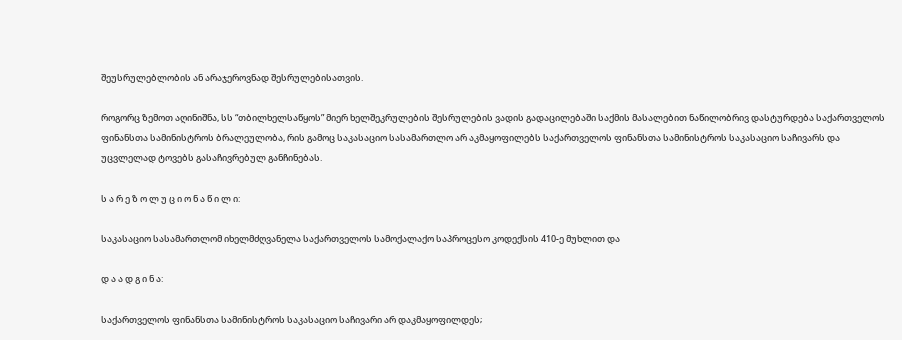შეუსრულებლობის ან არაჯეროვნად შესრულებისათვის.

როგორც ზემოთ აღინიშნა, სს “თბილხელსაწყოს” მიერ ხელშეკრულების შესრულების ვადის გადაცილებაში საქმის მასალებით ნაწილობრივ დასტურდება საქართველოს ფინანსთა სამინისტროს ბრალეულობა, რის გამოც საკასაციო სასამართლო არ აკმაყოფილებს საქართველოს ფინანსთა სამინისტროს საკასაციო საჩივარს და უცვლელად ტოვებს გასაჩივრებულ განჩინებას.

ს ა რ ე ზ ო ლ უ ც ი ო ნ ა წ ი ლ ი:

საკასაციო სასამართლომ იხელმძღვანელა საქართველოს სამოქალაქო საპროცესო კოდექსის 410-ე მუხლით და

დ ა ა დ გ ი ნ ა:

საქართველოს ფინანსთა სამინისტროს საკასაციო საჩივარი არ დაკმაყოფილდეს;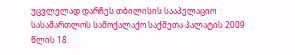უცვლელად დარჩეს თბილისის სააპელაციო სასამართლოს სამოქალაქო საქმეთა პალატის 2009 წლის 18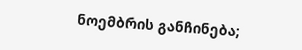ნოემბრის განჩინება;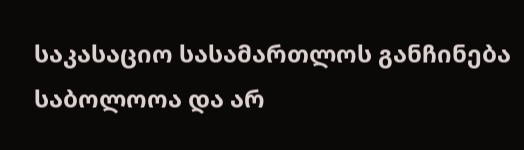საკასაციო სასამართლოს განჩინება საბოლოოა და არ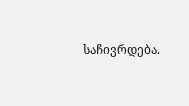საჩივრდება.